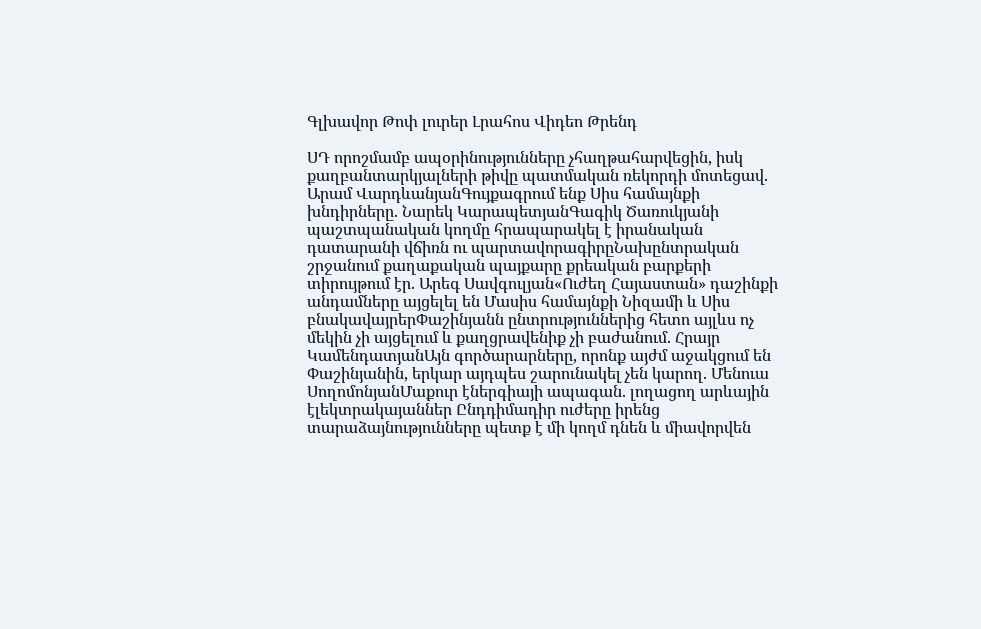Գլխավոր Թոփ լուրեր Լրահոս Վիդեո Թրենդ

ՍԴ որոշմամբ ապօրինությունները չհաղթահարվեցին, իսկ քաղբանտարկյալների թիվը պատմական ռեկորդի մոտեցավ. Արամ ՎարդևանյանԳույքագրում ենք Սիս համայնքի խնդիրները. Նարեկ ԿարապետյանԳագիկ Ծառուկյանի պաշտպանական կողմը հրապարակել է իրանական դատարանի վճիռն ու պարտավորագիրըՆախընտրական շրջանում քաղաքական պայքարը քրեական բարքերի տիրույթում էր. Արեգ Սավգուլյան«Ուժեղ Հայաստան» դաշինքի անդամները այցելել են Մասիս համայնքի Նիզամի և Սիս բնակավայրերՓաշինյանն ընտրություններից հետո այլևս ոչ մեկին չի այցելում և քաղցրավենիք չի բաժանում. Հրայր ԿամենդատյանԱյն գործարարները, որոնք այժմ աջակցում են Փաշինյանին, երկար այդպես շարունակել չեն կարող. Մենուա ՍողոմոնյանՄաքուր էներգիայի ապագան. լողացող արևային էլեկտրակայաններ Ընդդիմադիր ուժերը իրենց տարաձայնությունները պետք է մի կողմ դնեն և միավորվեն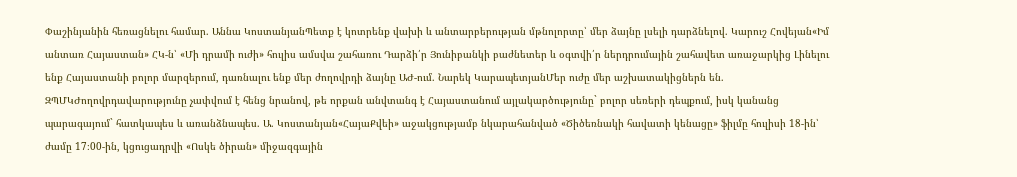Փաշինյանին հեռացնելու համար. Աննա ԿոստանյանՊետք է կոտրենք վախի և անտարբերության մթնոլորտը՝ մեր ձայնը լսելի դարձնելով. Կարուշ Հովեյան«Իմ անտառ Հայաստան» ՀԿ-ն՝ «Մի դրամի ուժի» հուլիս ամսվա շահառու Դարձի՛ր Յունիբանկի բաժնետեր և օգտվի՛ր ներդրումային շահավետ առաջարկից Լինելու ենք Հայաստանի բոլոր մարզերում, դառնալու ենք մեր ժողովրդի ձայնը ԱԺ-ում. Նարեկ ԿարապետյանՄեր ուժը մեր աշխատակիցներն են. ԶՊՄԿԺողովրդավարությունը չափվում է հենց նրանով, թե որքան անվտանգ է Հայաստանում այլակարծությունը` բոլոր սեռերի դեպքում, իսկ կանանց պարագայում` հատկապես և առանձնապես. Ա. Կոստանյան«ՀայաՔվեի» աջակցությամբ նկարահանված «Ծիծեռնակի հավատի կենացը» ֆիլմը հուլիսի 18-ին՝ ժամը 17։00-ին, կցուցադրվի «Ոսկե ծիրան» միջազգային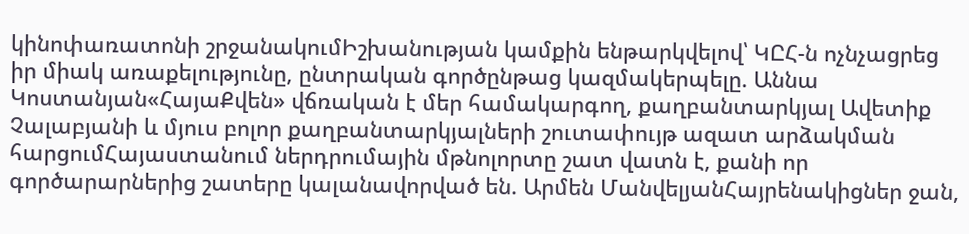կինոփառատոնի շրջանակումԻշխանության կամքին ենթարկվելով՝ ԿԸՀ-ն ոչնչացրեց իր միակ առաքելությունը, ընտրական գործընթաց կազմակերպելը. Աննա Կոստանյան«ՀայաՔվեն» վճռական է մեր համակարգող, քաղբանտարկյալ Ավետիք Չալաբյանի և մյուս բոլոր քաղբանտարկյալների շուտափույթ ազատ արձակման հարցումՀայաստանում ներդրումային մթնոլորտը շատ վատն է, քանի որ գործարարներից շատերը կալանավորված են. Արմեն ՄանվելյանՀայրենակիցներ ջան,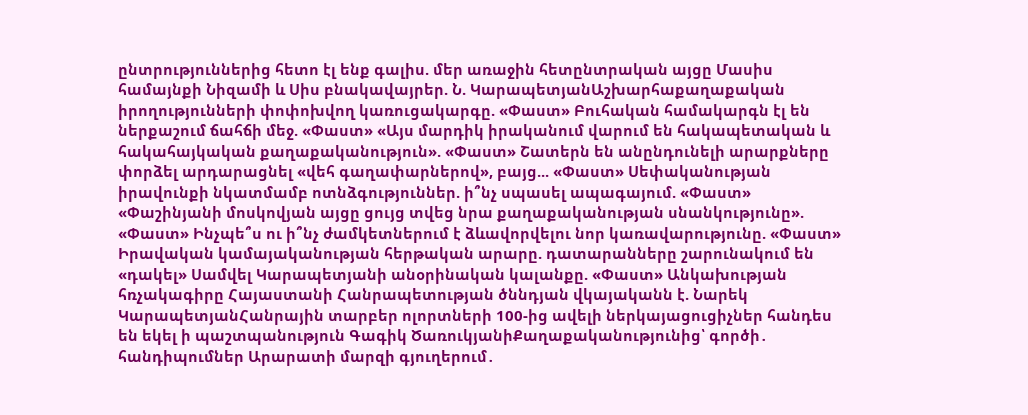ընտրություններից հետո էլ ենք գալիս. մեր առաջին հետընտրական այցը Մասիս համայնքի Նիզամի և Սիս բնակավայրեր. Ն. ԿարապետյանԱշխարհաքաղաքական իրողությունների փոփոխվող կառուցակարգը. «Փաստ» Բուհական համակարգն էլ են ներքաշում ճահճի մեջ. «Փաստ» «Այս մարդիկ իրականում վարում են հակապետական և հակահայկական քաղաքականություն». «Փաստ» Շատերն են անընդունելի արարքները փորձել արդարացնել «վեհ գաղափարներով», բայց... «Փաստ» Սեփականության իրավունքի նկատմամբ ոտնձգություններ. ի՞նչ սպասել ապագայում. «Փաստ» «Փաշինյանի մոսկովյան այցը ցույց տվեց նրա քաղաքականության սնանկությունը». «Փաստ» Ինչպե՞ս ու ի՞նչ ժամկետներում է ձևավորվելու նոր կառավարությունը. «Փաստ» Իրավական կամայականության հերթական արարը. դատարանները շարունակում են «դակել» Սամվել Կարապետյանի անօրինական կալանքը. «Փաստ» Անկախության հռչակագիրը Հայաստանի Հանրապետության ծննդյան վկայականն է. Նարեկ ԿարապետյանՀանրային տարբեր ոլորտների 100-ից ավելի ներկայացուցիչներ հանդես են եկել ի պաշտպանություն Գագիկ ԾառուկյանիՔաղաքականությունից՝ գործի․ հանդիպումներ Արարատի մարզի գյուղերում․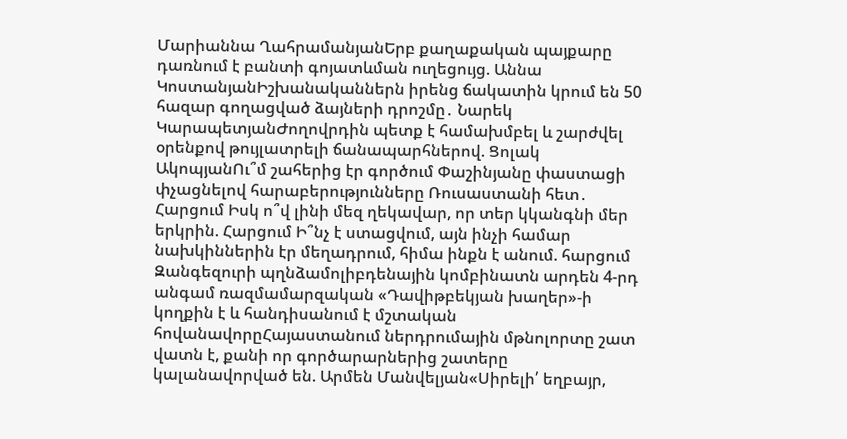Մարիաննա ՂահրամանյանԵրբ քաղաքական պայքարը դառնում է բանտի գոյատևման ուղեցույց. Աննա ԿոստանյանԻշխանականներն իրենց ճակատին կրում են 50 հազար գողացված ձայների դրոշմը․ Նարեկ ԿարապետյանԺողովրդին պետք է համախմբել և շարժվել օրենքով թույլատրելի ճանապարհներով. Ցոլակ ԱկոպյանՈւ՞մ շահերից էր գործում Փաշինյանը փաստացի փչացնելով հարաբերությունները Ռուսաստանի հետ․ Հարցում Իսկ ո՞վ լինի մեզ ղեկավար, որ տեր կկանգնի մեր երկրին. Հարցում Ի՞նչ է ստացվում, այն ինչի համար նախկիններին էր մեղադրում, հիմա ինքն է անում. հարցում Զանգեզուրի պղնձամոլիբդենային կոմբինատն արդեն 4-րդ անգամ ռազմամարզական «Դավիթբեկյան խաղեր»-ի կողքին է և հանդիսանում է մշտական հովանավորըՀայաստանում ներդրումային մթնոլորտը շատ վատն է, քանի որ գործարարներից շատերը կալանավորված են. Արմեն Մանվելյան«Սիրելի՛ եղբայր,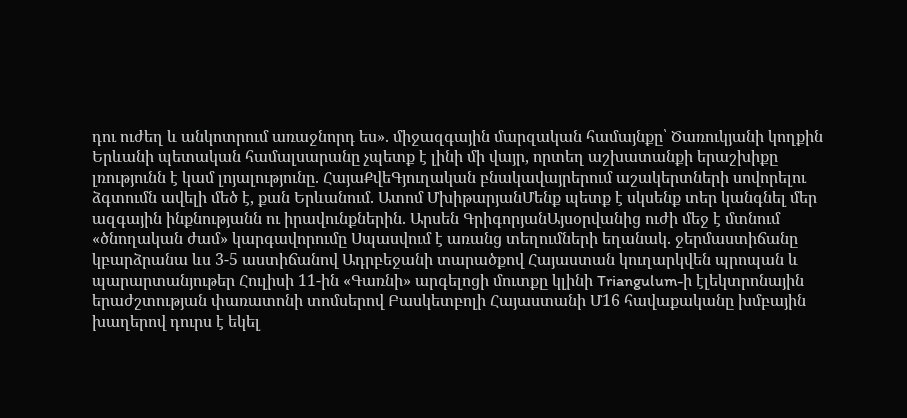դու ուժեղ և անկոտրում առաջնորդ ես». միջազգային մարզական համայնքը՝ Ծառուկյանի կողքին Երևանի պետական համալսարանը չպետք է լինի մի վայր, որտեղ աշխատանքի երաշխիքը լռությունն է կամ լոյալությունը. ՀայաՔվեԳյուղական բնակավայրերում աշակերտների սովորելու ձգտումն ավելի մեծ է, քան Երևանում. Ատոմ ՄխիթարյանՄենք պետք է սկսենք տեր կանգնել մեր ազգային ինքնությանն ու իրավունքներին. Արսեն ԳրիգորյանԱյսօրվանից ուժի մեջ է մտնում «ծնողական ժամ» կարգավորումը Սպասվում է առանց տեղումների եղանակ. ջերմաստիճանը կբարձրանա ևս 3-5 աստիճանով Ադրբեջանի տարածքով Հայաստան կուղարկվեն պրոպան և պարարտանյութեր Հուլիսի 11-ին «Գառնի» արգելոցի մուտքը կլինի Triangulum-ի էլեկտրոնային երաժշտության փառատոնի տոմսերով Բասկետբոլի Հայաստանի Մ16 հավաքականը խմբային խաղերով դուրս է եկել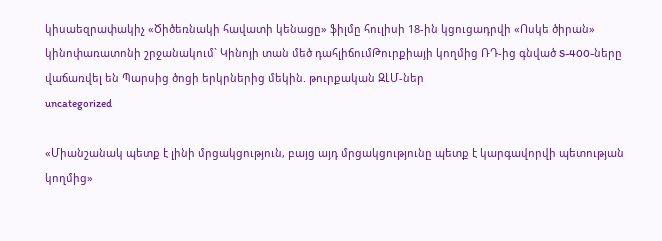կիսաեզրափակիչ «Ծիծեռնակի հավատի կենացը» ֆիլմը հուլիսի 18-ին կցուցադրվի «Ոսկե ծիրան» կինոփառատոնի շրջանակում` Կինոյի տան մեծ դահլիճումԹուրքիայի կողմից ՌԴ-ից գնված S-400-ները վաճառվել են Պարսից ծոցի երկրներից մեկին. թուրքական ԶԼՄ-ներ
uncategorized

«Միանշանակ պետք է լինի մրցակցություն, բայց այդ մրցակցությունը պետք է կարգավորվի պետության կողմից»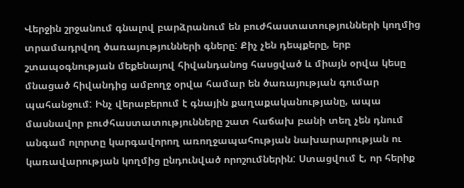Վերջին շրջանում գնալով բարձրանում են բուժհաստատությունների կողմից տրամադրվող ծառայությունների գները: Քիչ չեն դեպքերը, երբ շտապօգնության մեքենայով հիվանդանոց հասցված և միայն օրվա կեսը մնացած հիվանդից ամբողջ օրվա համար են ծառայության գումար պահանջում: Ինչ վերաբերում է գնային քաղաքականությանը, ապա մասնավոր բուժհաստատությունները շատ հաճախ բանի տեղ չեն դնում անգամ ոլորտը կարգավորող առողջապահության նախարարության ու կառավարության կողմից ընդունված որոշումներին: Ստացվում է, որ հերիք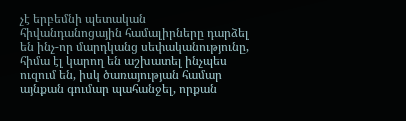չէ երբեմնի պետական հիվանդանոցային համալիրները դարձել են ինչ-որ մարդկանց սեփականությունը, հիմա էլ կարող են աշխատել ինչպես ուզում են, իսկ ծառայության համար այնքան գումար պահանջել, որքան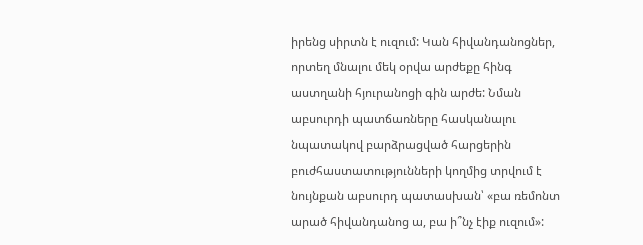իրենց սիրտն է ուզում: Կան հիվանդանոցներ, որտեղ մնալու մեկ օրվա արժեքը հինգ աստղանի հյուրանոցի գին արժե: Նման աբսուրդի պատճառները հասկանալու նպատակով բարձրացված հարցերին բուժհաստատությունների կողմից տրվում է նույնքան աբսուրդ պատասխան՝ «բա ռեմոնտ արած հիվանդանոց ա, բա ի՞նչ էիք ուզում»: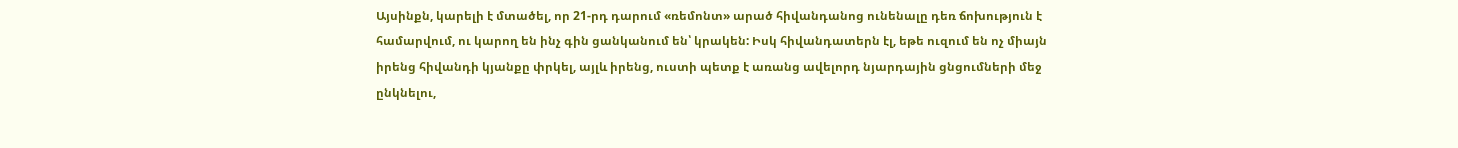Այսինքն, կարելի է մտածել, որ 21-րդ դարում «ռեմոնտ» արած հիվանդանոց ունենալը դեռ ճոխություն է համարվում, ու կարող են ինչ գին ցանկանում են՝ կրակեն: Իսկ հիվանդատերն էլ, եթե ուզում են ոչ միայն իրենց հիվանդի կյանքը փրկել, այլև իրենց, ուստի պետք է առանց ավելորդ նյարդային ցնցումների մեջ ընկնելու,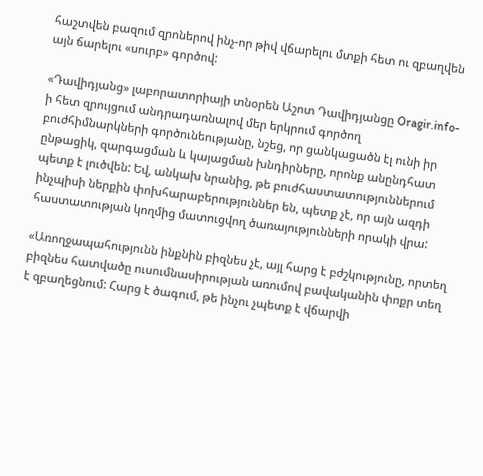հաշտվեն բազում զրոներով ինչ-որ թիվ վճարելու մտքի հետ ու զբաղվեն այն ճարելու «սուրբ» գործով:

«Դավիդյանց» լաբորատորիայի տնօրեն Աշոտ Դավիդյանցը Oragir.info-ի հետ զրույցում անդրադառնալով մեր երկրում գործող բուժհիմնարկների գործունեությանը, նշեց, որ ցանկացածն էլ ունի իր ընթացիկ, զարգացման և կայացման խնդիրները, որոնք անընդհատ պետք է լուծվեն: Եվ, անկախ նրանից, թե բուժհաստատություններում ինչպիսի ներքին փոխհարաբերություններ են, պետք չէ, որ այն ազդի հաստատության կողմից մատուցվող ծառայությունների որակի վրա:

«Առողջապահությունն ինքնին բիզնես չէ, այլ հարց է բժշկությունը, որտեղ բիզնես հատվածը ուսումնասիրության առումով բավականին փոքր տեղ է զբաղեցնում: Հարց է ծագում, թե ինչու չպետք է վճարվի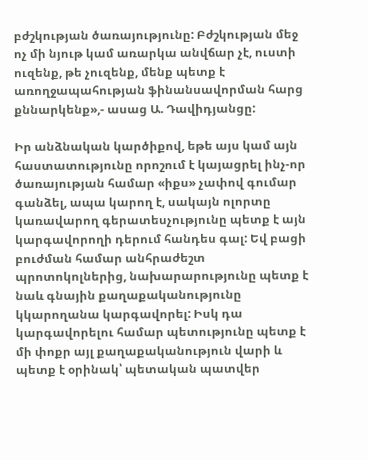բժշկության ծառայությունը: Բժշկության մեջ ոչ մի նյութ կամ առարկա անվճար չէ, ուստի ուզենք, թե չուզենք, մենք պետք է առողջապահության ֆինանսավորման հարց քննարկենք»,- ասաց Ա. Դավիդյանցը:

Իր անձնական կարծիքով, եթե այս կամ այն հաստատությունը որոշում է կայացրել ինչ-որ ծառայության համար «իքս» չափով գումար գանձել, ապա կարող է, սակայն ոլորտը կառավարող գերատեսչությունը պետք է այն կարգավորողի դերում հանդես գալ: Եվ բացի բուժման համար անհրաժեշտ պրոտոկոլներից, նախարարությունը պետք է նաև գնային քաղաքականությունը կկարողանա կարգավորել: Իսկ դա կարգավորելու համար պետությունը պետք է մի փոքր այլ քաղաքականություն վարի և պետք է օրինակ՝ պետական պատվեր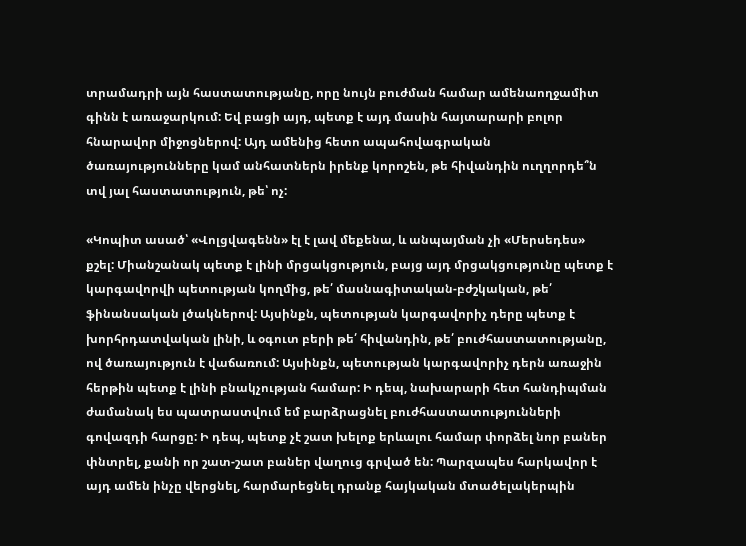տրամադրի այն հաստատությանը, որը նույն բուժման համար ամենաողջամիտ գինն է առաջարկում: Եվ բացի այդ, պետք է այդ մասին հայտարարի բոլոր հնարավոր միջոցներով: Այդ ամենից հետո ապահովագրական ծառայությունները կամ անհատներն իրենք կորոշեն, թե հիվանդին ուղղորդե՞ն տվ յալ հաստատություն, թե՝ ոչ:

«Կոպիտ ասած՝ «Վոլցվագենն» էլ է լավ մեքենա, և անպայման չի «Մերսեդես» քշել: Միանշանակ պետք է լինի մրցակցություն, բայց այդ մրցակցությունը պետք է կարգավորվի պետության կողմից, թե՛ մասնագիտական-բժշկական, թե՛ ֆինանսական լծակներով: Այսինքն, պետության կարգավորիչ դերը պետք է խորհրդատվական լինի, և օգուտ բերի թե՛ հիվանդին, թե՛ բուժհաստատությանը, ով ծառայություն է վաճառում: Այսինքն, պետության կարգավորիչ դերն առաջին հերթին պետք է լինի բնակչության համար: Ի դեպ, նախարարի հետ հանդիպման ժամանակ ես պատրաստվում եմ բարձրացնել բուժհաստատությունների գովազդի հարցը: Ի դեպ, պետք չէ շատ խելոք երևալու համար փորձել նոր բաներ փնտրել, քանի որ շատ-շատ բաներ վաղուց գրված են: Պարզապես հարկավոր է այդ ամեն ինչը վերցնել, հարմարեցնել դրանք հայկական մտածելակերպին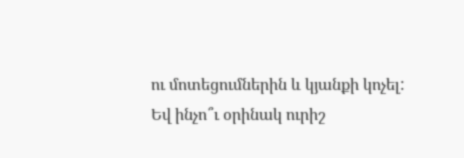ու մոտեցումներին և կյանքի կոչել: Եվ ինչո՞ւ օրինակ ուրիշ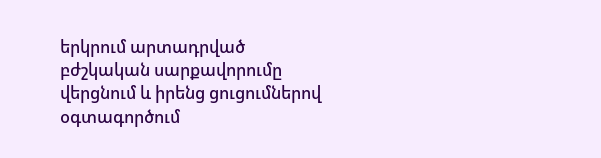երկրում արտադրված բժշկական սարքավորումը վերցնում և իրենց ցուցումներով օգտագործում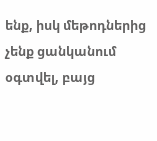ենք, իսկ մեթոդներից չենք ցանկանում օգտվել, բայց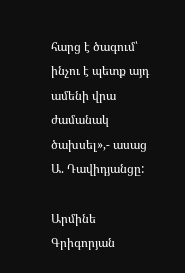հարց է ծագում՝ ինչու է պետք այդ ամենի վրա ժամանակ ծախսել»,- ասաց Ա. Դավիդյանցը:

Արմինե Գրիգորյան